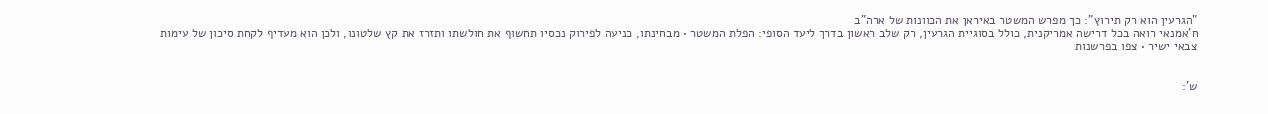"הגרעין הוא רק תירוץ": כך מפרש המשטר באיראן את הכוונות של ארה"ב
ח'אמנאי רואה בכל דרישה אמריקנית, כולל בסוגיית הגרעין, רק שלב ראשון בדרך ליעד הסופי: הפלת המשטר • מבחינתו, כניעה לפירוק נכסיו תחשוף את חולשתו ותזרז את קץ שלטונו, ולכן הוא מעדיף לקחת סיכון של עימות צבאי ישיר • צפו בפרשנות


ש':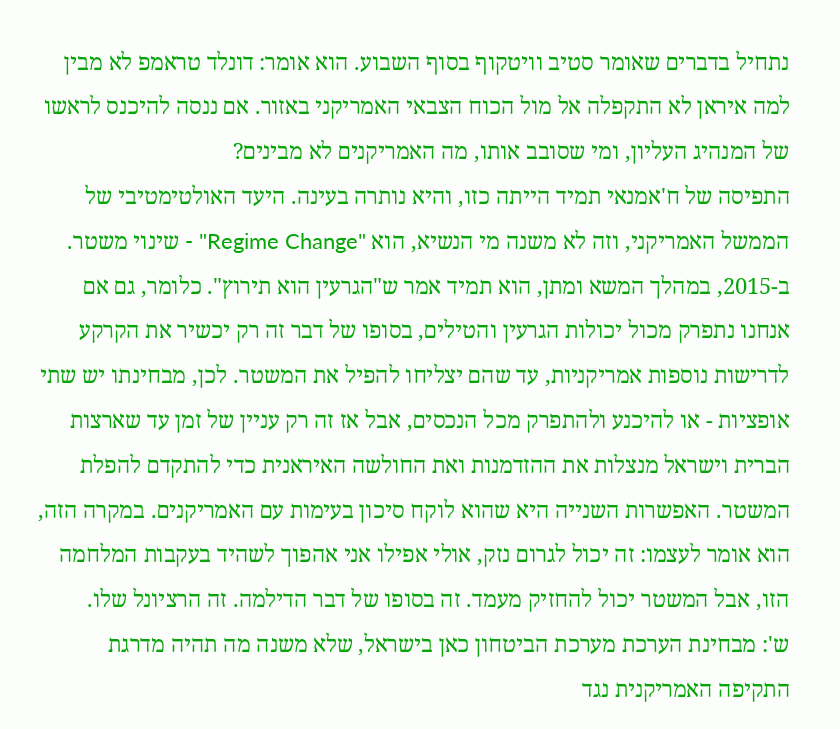נתחיל בדברים שאומר סטיב וויטקוף בסוף השבוע. הוא אומר: דונלד טראמפ לא מבין למה איראן לא התקפלה אל מול הכוח הצבאי האמריקני באזור. אם ננסה להיכנס לראשו של המנהיג העליון, ומי שסובב אותו, מה האמריקנים לא מבינים?
התפיסה של ח'אמנאי תמיד הייתה כזו, והיא נותרה בעינה. היעד האולטימטיבי של הממשל האמריקני, וזה לא משנה מי הנשיא, הוא "Regime Change" - שינוי משטר.
ב-2015, במהלך המשא ומתן, הוא תמיד אמר ש"הגרעין הוא תירוץ". כלומר, גם אם אנחנו נתפרק מכול יכולות הגרעין והטילים, בסופו של דבר זה רק יכשיר את הקרקע לדרישות נוספות אמריקניות, עד שהם יצליחו להפיל את המשטר. לכן, מבחינתו יש שתי אופציות - או להיכנע ולהתפרק מכל הנכסים, אבל אז זה רק עניין של זמן עד שארצות הברית וישראל מנצלות את ההזדמנות ואת החולשה האיראנית כדי להתקדם להפלת המשטר. האפשרות השנייה היא שהוא לוקח סיכון בעימות עם האמריקנים. במקרה הזה, הוא אומר לעצמו: זה יכול לגרום נזק, אולי אפילו אני אהפוך לשהיד בעקבות המלחמה הזו, אבל המשטר יכול להחזיק מעמד. זה בסופו של דבר הדילמה. זה הרציונל שלו.
ש': מבחינת הערכת מערכת הביטחון כאן בישראל, שלא משנה מה תהיה מדרגת התקיפה האמריקנית נגד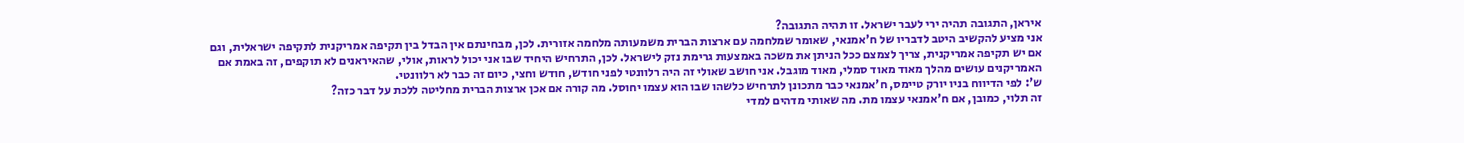איראן, התגובה תהיה ירי לעבר ישראל. זו תהיה התגובה?
אני מציע להקשיב היטב לדבריו של ח'אמנאי, שאומר שמלחמה עם ארצות הברית משמעותה מלחמה אזורית. לכן, מבחינתם אין הבדל בין תקיפה אמריקנית לתקיפה ישראלית, וגם אם יש תקיפה אמריקנית, צריך לצמצם ככל הניתן את משכה באמצעות גרימת נזק לישראל. לכן, התרחיש היחיד שבו אני יכול לראות, אולי, שהאיראנים לא תוקפים, זה באמת אם האמריקנים עושים מהלך מאוד מאוד סמלי, מאוד מוגבל. אני חושב שאולי זה היה רלוונטי לפני חודש, חודש וחצי, כיום זה כבר לא רלוונטי.
ש': לפי הדיווח בניו יורק טיימס, ח'אמנאי כבר מתכונן לתרחיש כלשהו שבו הוא עצמו יחוסל. מה קורה אם אכן ארצות הברית מחליטה ללכת על דבר כזה?
זה תלוי, כמובן, אם ח'אמנאי עצמו מת. מה שאותי מדהים למדי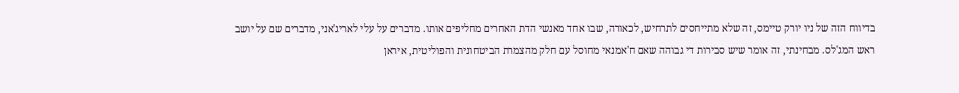בדיווח הזה של ניו יורק טיימס, זה שלא מתייחסים לתרחיש, לכאורה, שבו אחד מאנשי הדת האחרים מחליפים אותו. מדברים על עלי לאריג'אני, מדברים שם על יושב ראש המג'לס. מבחינתי, זה אומר שיש סבירות די גבוהה שאם ח'אמנאי מחוסל עם חלק מהצמרת הביטחונית והפוליטית, איראן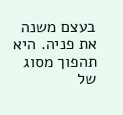בעצם משנה את פניה. היא תהפוך מסוג של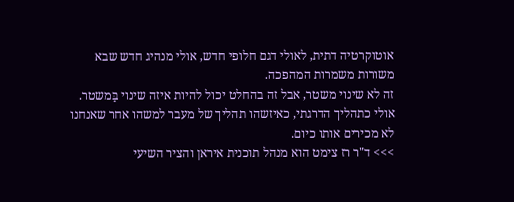אוטוקרטיה דתית, לאולי דגם חלופי חדש, אולי מנהיג חדש שבא משורות משמרות המהפכה.
זה לא שינוי משטר, אבל זה בהחלט יכול להיות איזה שינוי בַּמשטר. אולי כתהליך הדרגתי, כאיזשהו תהליך של מעבר למשהו אחר שאנחנו לא מכירים אותו כיום.
>>> ד"ר רז צימט הוא מנהל תוכנית איראן והציר השיעי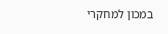במכון למחקרי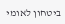ביטחון לאומי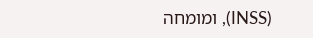(INSS), ומומחה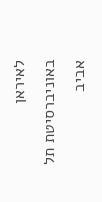לאיראן באוניברסיטת תל אביב